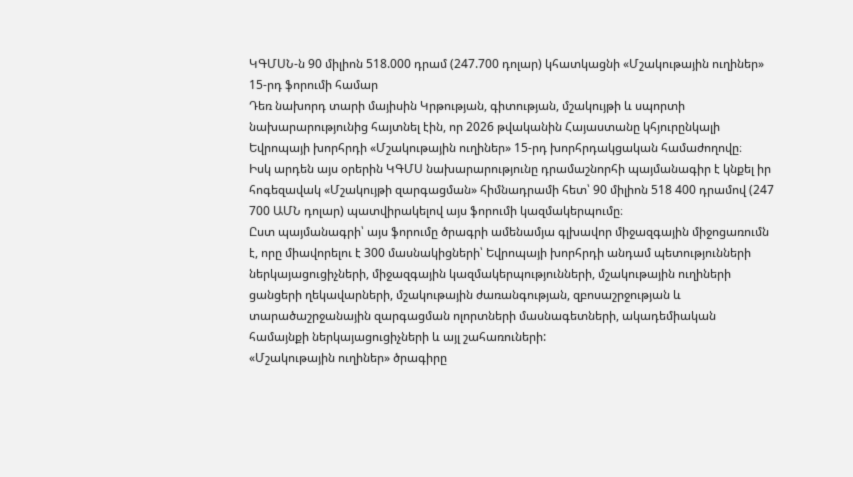ԿԳՄՍՆ-ն 90 միլիոն 518.000 դրամ (247.700 դոլար) կհատկացնի «Մշակութային ուղիներ» 15-րդ ֆորումի համար
Դեռ նախորդ տարի մայիսին Կրթության, գիտության, մշակույթի և սպորտի նախարարությունից հայտնել էին, որ 2026 թվականին Հայաստանը կհյուրընկալի Եվրոպայի խորհրդի «Մշակութային ուղիներ» 15-րդ խորհրդակցական համաժողովը։
Իսկ արդեն այս օրերին ԿԳՄՍ նախարարությունը դրամաշնորհի պայմանագիր է կնքել իր հոգեզավակ «Մշակույթի զարգացման» հիմնադրամի հետ՝ 90 միլիոն 518 400 դրամով (247 700 ԱՄՆ դոլար) պատվիրակելով այս ֆորումի կազմակերպումը։
Ըստ պայմանագրի՝ այս ֆորումը ծրագրի ամենամյա գլխավոր միջազգային միջոցառումն է, որը միավորելու է 300 մասնակիցների՝ Եվրոպայի խորհրդի անդամ պետությունների ներկայացուցիչների, միջազգային կազմակերպությունների, մշակութային ուղիների ցանցերի ղեկավարների, մշակութային ժառանգության, զբոսաշրջության և տարածաշրջանային զարգացման ոլորտների մասնագետների, ակադեմիական համայնքի ներկայացուցիչների և այլ շահառուների:
«Մշակութային ուղիներ» ծրագիրը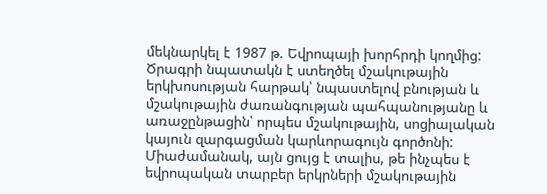մեկնարկել է 1987 թ. Եվրոպայի խորհրդի կողմից: Ծրագրի նպատակն է ստեղծել մշակութային երկխոսության հարթակ՝ նպաստելով բնության և մշակութային ժառանգության պահպանությանը և առաջընթացին՝ որպես մշակութային, սոցիալական կայուն զարգացման կարևորագույն գործոնի: Միաժամանակ, այն ցույց է տալիս, թե ինչպես է եվրոպական տարբեր երկրների մշակութային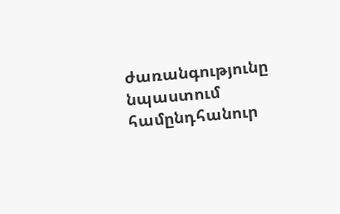ժառանգությունը նպաստում համընդհանուր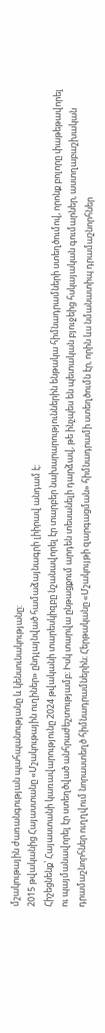մշակութային ժառանգության պահպանությանը և կենսունակությանը:
2015 թվականից Հայաստանը «Մշակութային ուղիներ» ընդլայնված համաձայնագրի լիիրավ անդամ է:
Հիշեցնենք՝ Հայաստանի կառավարությունը 2024 թվականի տարեսկիզբը նշանավորել էր տարբեր նախարարություններին ենթակա հիմնադրամների ստեղծումով, որոնք բոլորը փաթեթավորել ու պայմանավորել էր ստեղծված անհրաժեշտությամբ։ Իսկ տարվա ընթացքում արդեն տեսանելի դարձավ, թե ինչպես են պետական բյուջեից հսկայական գումարներ, աստղաբաշխական դրամաշնորհներ ուղղվում նորաստեղծ հիմնադրամներին։ Հերթականը «Մշակույթի զարգացման» հիմնադրամի ստեղծումն էր, որին ևս նմանատիպ դրամաշնորհներ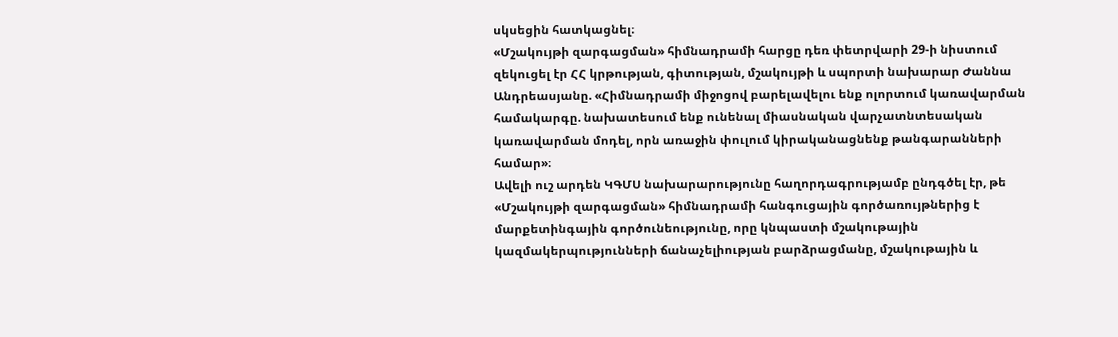սկսեցին հատկացնել։
«Մշակույթի զարգացման» հիմնադրամի հարցը դեռ փետրվարի 29-ի նիստում զեկուցել էր ՀՀ կրթության, գիտության, մշակույթի և սպորտի նախարար Ժաննա Անդրեասյանը. «Հիմնադրամի միջոցով բարելավելու ենք ոլորտում կառավարման համակարգը. նախատեսում ենք ունենալ միասնական վարչատնտեսական կառավարման մոդել, որն առաջին փուլում կիրականացնենք թանգարանների համար»։
Ավելի ուշ արդեն ԿԳՄՍ նախարարությունը հաղորդագրությամբ ընդգծել էր, թե «Մշակույթի զարգացման» հիմնադրամի հանգուցային գործառույթներից է մարքետինգային գործունեությունը, որը կնպաստի մշակութային կազմակերպությունների ճանաչելիության բարձրացմանը, մշակութային և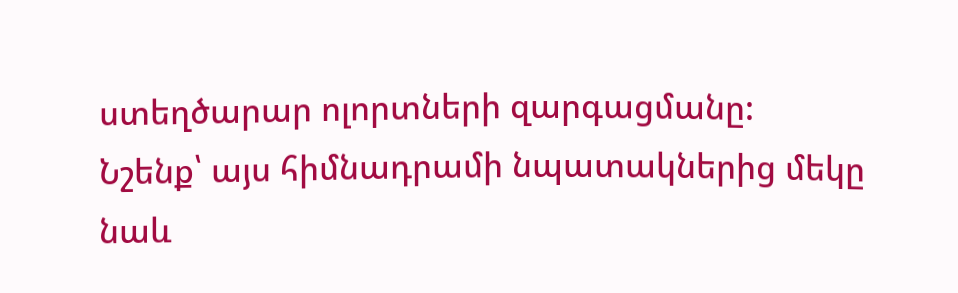ստեղծարար ոլորտների զարգացմանը:
Նշենք՝ այս հիմնադրամի նպատակներից մեկը նաև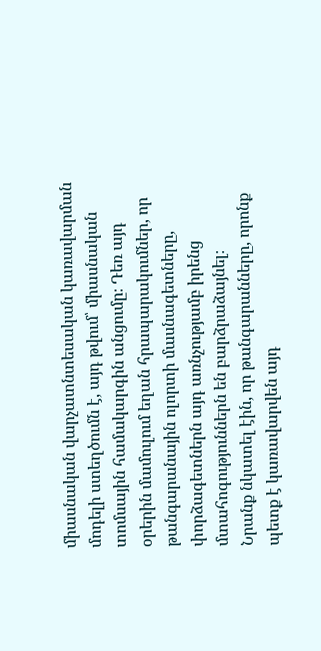միասնական վարչատնտեսական կառավարման մոդելի ստեղծումն է, այդ թվում՝ միասնական տոմսային համակարգին անցումը։ Դեռ այդ օրերին մամուլում եղան հրապարակումներ, որ թանգարանային ոլորտի մասնագետները, փորձագետներն այդ առնչությամբ իրենց մտահոգություններն են բարձրաձայնել։
Նրանք նկատել էին, որ թանգարանները, որոնք պետք է կառավարվեն այդ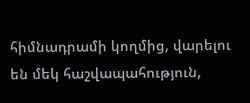հիմնադրամի կողմից, վարելու են մեկ հաշվապահություն,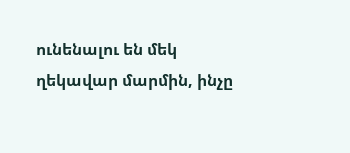ունենալու են մեկ ղեկավար մարմին, ինչը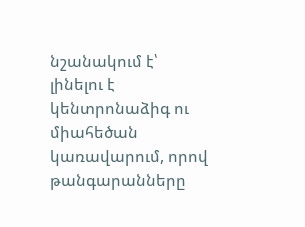նշանակում է՝ լինելու է կենտրոնաձիգ ու միահեծան կառավարում, որով թանգարանները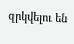զրկվելու են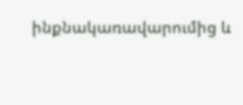ինքնակառավարումից և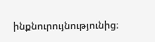ինքնուրույնությունից։